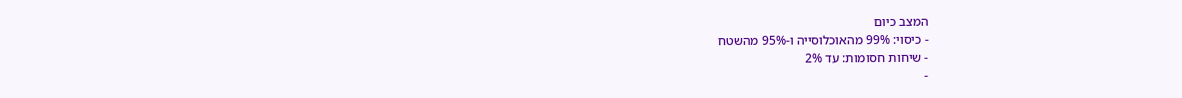המצב כיום
- כיסוי: 99% מהאוכלוסייה ו-95% מהשטח
- שיחות חסומות: עד 2%
-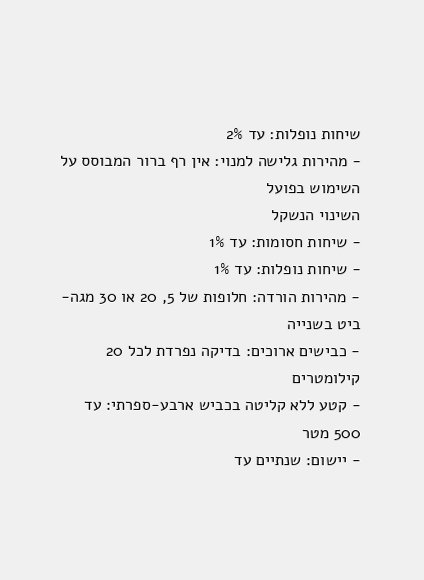שיחות נופלות: עד 2%
- מהירות גלישה למנוי: אין רף ברור המבוסס על השימוש בפועל
השינוי הנשקל
- שיחות חסומות: עד 1%
- שיחות נופלות: עד 1%
- מהירות הורדה: חלופות של 5, 20 או 30 מגה-ביט בשנייה
- כבישים ארוכים: בדיקה נפרדת לכל 20 קילומטרים
- קטע ללא קליטה בכביש ארבע-ספרתי: עד 500 מטר
- יישום: שנתיים עד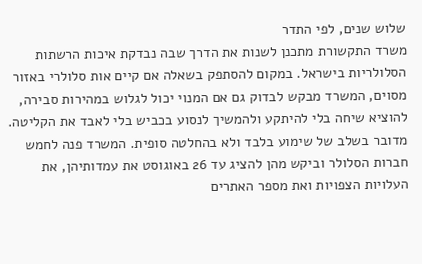שלוש שנים, לפי התדר
משרד התקשורת מתכנן לשנות את הדרך שבה נבדקת איכות הרשתות הסלולריות בישראל. במקום להסתפק בשאלה אם קיים אות סלולרי באזור מסוים, המשרד מבקש לבדוק גם אם המנוי יכול לגלוש במהירות סבירה, להוציא שיחה בלי להיתקע ולהמשיך לנסוע בכביש בלי לאבד את הקליטה.
מדובר בשלב של שימוע בלבד ולא בהחלטה סופית. המשרד פנה לחמש חברות הסלולר וביקש מהן להציג עד 26 באוגוסט את עמדותיהן, את העלויות הצפויות ואת מספר האתרים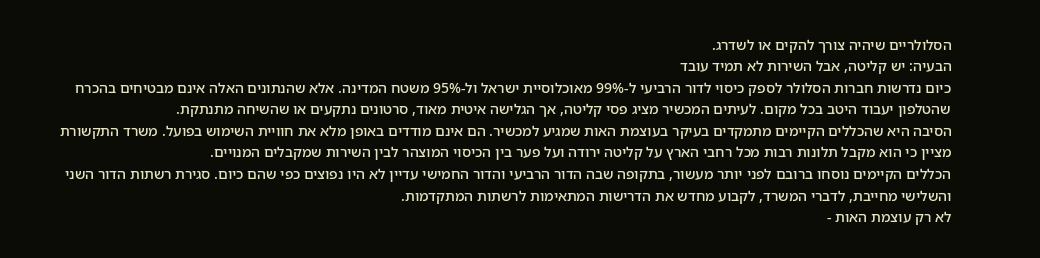הסלולריים שיהיה צורך להקים או לשדרג.
הבעיה: יש קליטה, אבל השירות לא תמיד עובד
כיום נדרשות חברות הסלולר לספק כיסוי לדור הרביעי ל-99% מאוכלוסיית ישראל ול-95% משטח המדינה. אלא שהנתונים האלה אינם מבטיחים בהכרח שהטלפון יעבוד היטב בכל מקום. לעיתים המכשיר מציג פסי קליטה, אך הגלישה איטית מאוד, סרטונים נתקעים או שהשיחה מתנתקת.
הסיבה היא שהכללים הקיימים מתמקדים בעיקר בעוצמת האות שמגיע למכשיר. הם אינם מודדים באופן מלא את חוויית השימוש בפועל. משרד התקשורת מציין כי הוא מקבל תלונות רבות מכל רחבי הארץ על קליטה ירודה ועל פער בין הכיסוי המוצהר לבין השירות שמקבלים המנויים.
הכללים הקיימים נוסחו ברובם לפני יותר מעשור, בתקופה שבה הדור הרביעי והדור החמישי עדיין לא היו נפוצים כפי שהם כיום. סגירת רשתות הדור השני והשלישי מחייבת, לדברי המשרד, לקבוע מחדש את הדרישות המתאימות לרשתות המתקדמות.
לא רק עוצמת האות -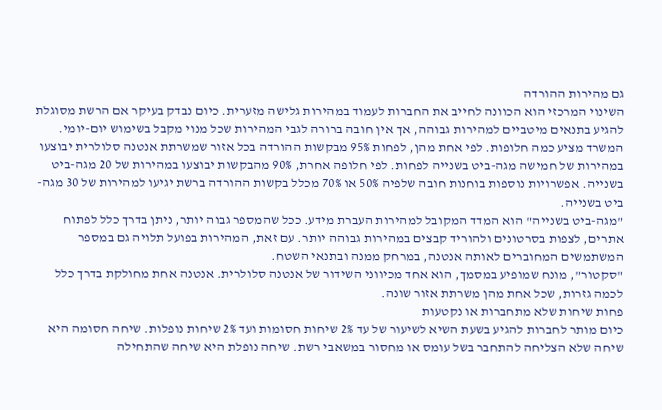גם מהירות ההורדה
השינוי המרכזי הוא הכוונה לחייב את החברות לעמוד במהירות גלישה מזערית. כיום נבדק בעיקר אם הרשת מסוגלת להגיע בתנאים מיטביים למהירות גבוהה, אך אין חובה ברורה לגבי המהירות שכל מנוי מקבל בשימוש יום-יומי.
המשרד מציע כמה חלופות. לפי אחת מהן, לפחות 95% מבקשות ההורדה בכל אזור שמשרתת אנטנה סלולרית יבוצעו במהירות של חמישה מגה-ביט בשנייה לפחות. לפי חלופה אחרת, 90% מהבקשות יבוצעו במהירות של 20 מגה-ביט בשנייה. אפשרויות נוספות בוחנות חובה שלפיה 50% או 70% מכלל בקשות ההורדה ברשת יגיעו למהירות של 30 מגה-ביט בשנייה.
"מגה-ביט בשנייה" הוא המדד המקובל למהירות העברת מידע. ככל שהמספר גבוה יותר, ניתן בדרך כלל לפתוח אתרים, לצפות בסרטונים ולהוריד קבצים במהירות גבוהה יותר. עם זאת, המהירות בפועל תלויה גם במספר המשתמשים המחוברים לאותה אנטנה, במרחק ממנה ובתנאי השטח.
"סקטור", מונח שמופיע במסמך, הוא אחד מכיווני השידור של אנטנה סלולרית. אנטנה אחת מחולקת בדרך כלל לכמה גזרות, שכל אחת מהן משרתת אזור שונה.
פחות שיחות שלא מתחברות או נקטעות
כיום מותר לחברות להגיע בשעת השיא לשיעור של עד 2% שיחות חסומות ועד 2% שיחות נופלות. שיחה חסומה היא שיחה שלא הצליחה להתחבר בשל עומס או מחסור במשאבי רשת. שיחה נופלת היא שיחה שהתחילה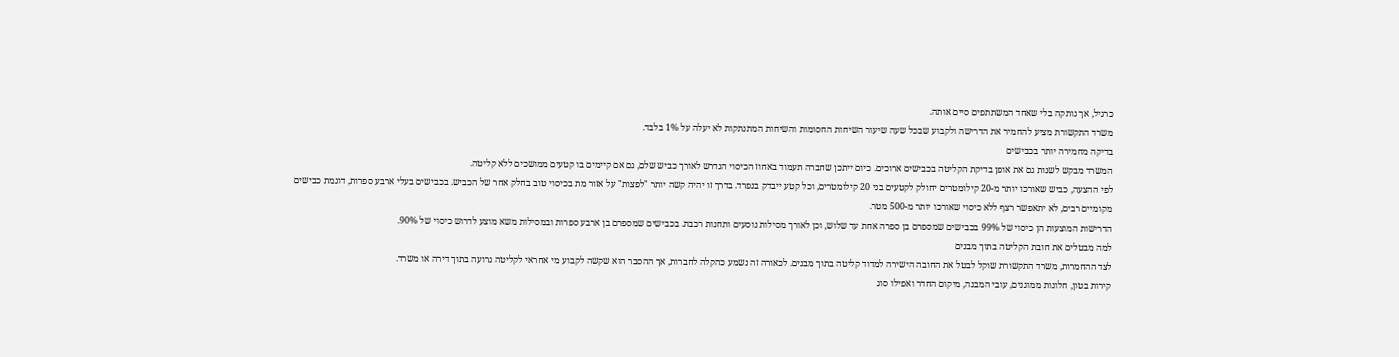כרגיל, אך נותקה בלי שאחד המשתתפים סיים אותה.
משרד התקשורת מציע להחמיר את הדרישה ולקבוע שבכל שעה שיעור השיחות החסומות והשיחות המתנתקות לא יעלה על 1% בלבד.
בדיקה מחמירה יותר בכבישים
המשרד מבקש לשנות גם את אופן בדיקת הקליטה בכבישים ארוכים. כיום ייתכן שחברה תעמוד באחוז הכיסוי הנדרש לאורך כביש שלם, גם אם קיימים בו קטעים ממושכים ללא קליטה.
לפי ההצעה, כביש שאורכו יותר מ-20 קילומטרים יחולק לקטעים בני 20 קילומטרים, וכל קטע ייבדק בנפרד. בדרך זו יהיה קשה יותר "לפצות" על אזור מת בכיסוי טוב בחלק אחר של הכביש. בכבישים בעלי ארבע ספרות, דוגמת כבישים מקומיים רבים, לא יתאפשר רצף ללא כיסוי שאורכו יותר מ-500 מטר.
הדרישות המוצעות הן כיסוי של 99% בכבישים שמספרם בן ספרה אחת עד שלוש, וכן לאורך מסילות נוסעים ותחנות רכבת. בכבישים שמספרם בן ארבע ספרות ובמסילות משא מוצע לדרוש כיסוי של 90%.
למה מבטלים את חובת הקליטה בתוך מבנים
לצד ההחמרות, משרד התקשורת שוקל לבטל את החובה הישירה למדוד קליטה בתוך מבנים. לכאורה זה נשמע כהקלה לחברות, אך ההסבר הוא שקשה לקבוע מי אחראי לקליטה גרועה בתוך דירה או משרד.
קירות בטון, חלונות ממוגנים, עובי המבנה, מיקום החדר ואפילו סוג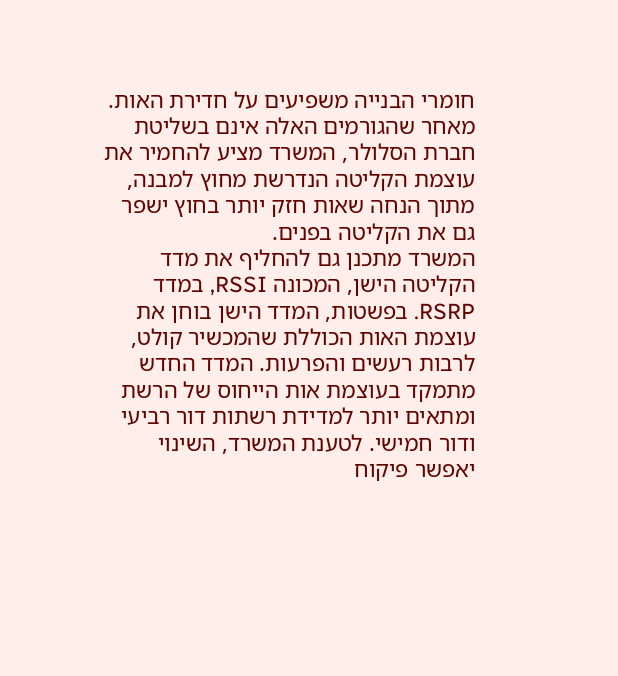חומרי הבנייה משפיעים על חדירת האות. מאחר שהגורמים האלה אינם בשליטת חברת הסלולר, המשרד מציע להחמיר את עוצמת הקליטה הנדרשת מחוץ למבנה, מתוך הנחה שאות חזק יותר בחוץ ישפר גם את הקליטה בפנים.
המשרד מתכנן גם להחליף את מדד הקליטה הישן, המכונה RSSI, במדד RSRP. בפשטות, המדד הישן בוחן את עוצמת האות הכוללת שהמכשיר קולט, לרבות רעשים והפרעות. המדד החדש מתמקד בעוצמת אות הייחוס של הרשת ומתאים יותר למדידת רשתות דור רביעי ודור חמישי. לטענת המשרד, השינוי יאפשר פיקוח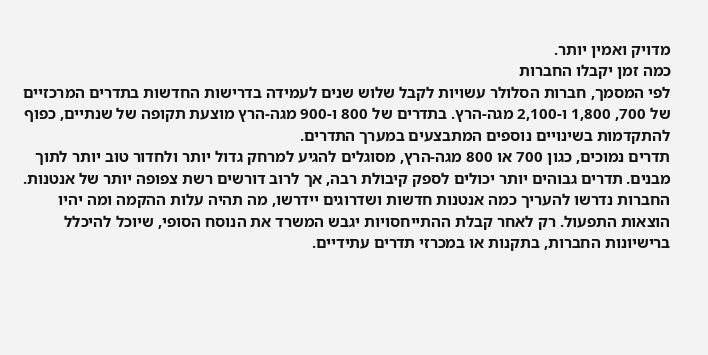מדויק ואמין יותר.
כמה זמן יקבלו החברות
לפי המסמך, חברות הסלולר עשויות לקבל שלוש שנים לעמידה בדרישות החדשות בתדרים המרכזיים של 700, 1,800 ו-2,100 מגה-הרץ. בתדרים של 800 ו-900 מגה-הרץ מוצעת תקופה של שנתיים, כפוף להתקדמות בשינויים נוספים המתבצעים במערך התדרים.
תדרים נמוכים, כגון 700 או 800 מגה-הרץ, מסוגלים להגיע למרחק גדול יותר ולחדור טוב יותר לתוך מבנים. תדרים גבוהים יותר יכולים לספק קיבולת רבה, אך לרוב דורשים רשת צפופה יותר של אנטנות.
החברות נדרשו להעריך כמה אנטנות חדשות ושדרוגים יידרשו, מה תהיה עלות ההקמה ומה יהיו הוצאות התפעול. רק לאחר קבלת ההתייחסויות יגבש המשרד את הנוסח הסופי, שיוכל להיכלל ברישיונות החברות, בתקנות או במכרזי תדרים עתידיים.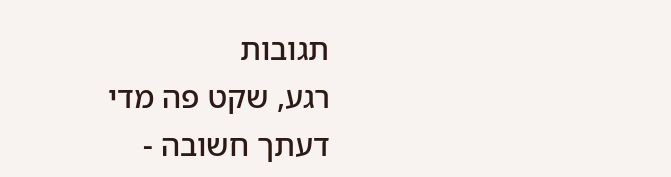תגובות
רגע, שקט פה מדי
דעתך חשובה -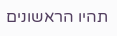תהיו הראשונים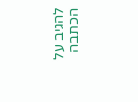להגיב על הכתבה